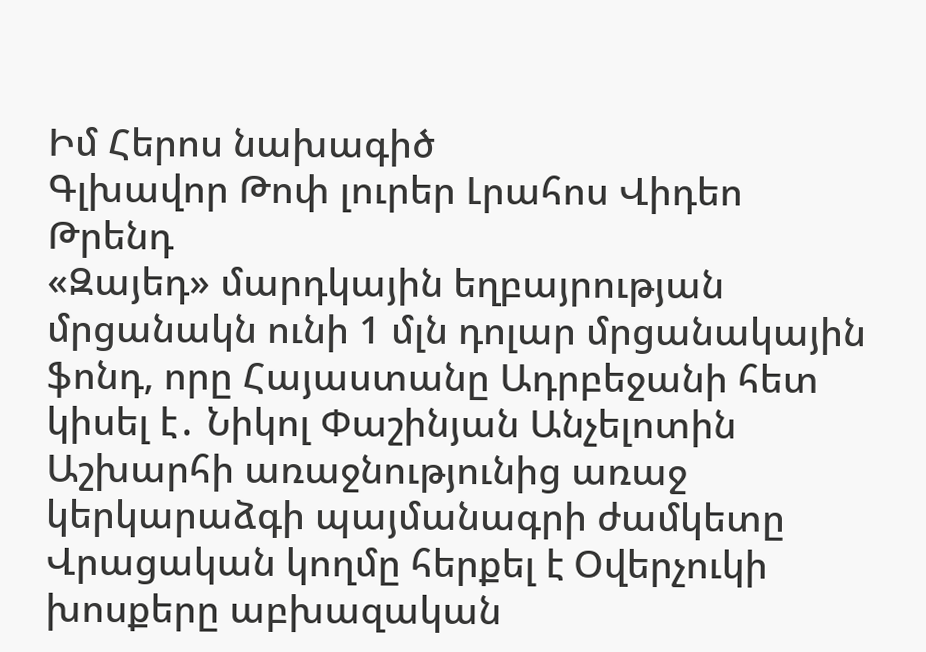Իմ Հերոս նախագիծ
Գլխավոր Թոփ լուրեր Լրահոս Վիդեո Թրենդ
«Զայեդ» մարդկային եղբայրության մրցանակն ունի 1 մլն դոլար մրցանակային ֆոնդ, որը Հայաստանը Ադրբեջանի հետ կիսել է․ Նիկոլ Փաշինյան Անչելոտին Աշխարհի առաջնությունից առաջ կերկարաձգի պայմանագրի ժամկետը Վրացական կողմը հերքել է Օվերչուկի խոսքերը աբխազական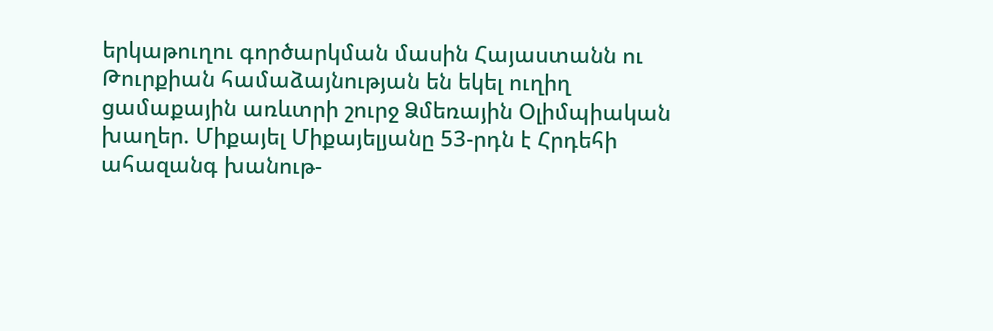երկաթուղու գործարկման մասին Հայաստանն ու Թուրքիան համաձայնության են եկել ուղիղ ցամաքային առևտրի շուրջ Ձմեռային Օլիմպիական խաղեր. Միքայել Միքայելյանը 53-րդն է Հրդեհի ահազանգ խանութ-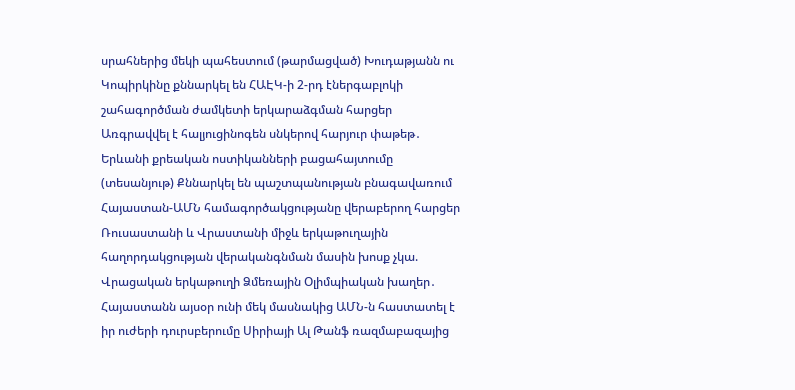սրահներից մեկի պահեստում (թարմացված) Խուդաթյանն ու Կոպիրկինը քննարկել են ՀԱԷԿ-ի 2-րդ էներգաբլոկի շահագործման ժամկետի երկարաձգման հարցեր Առգրավվել է հալյուցինոգեն սնկերով հարյուր փաթեթ․ Երևանի քրեական ոստիկանների բացահայտումը (տեսանյութ) Քննարկել են պաշտպանության բնագավառում Հայաստան-ԱՄՆ համագործակցությանը վերաբերող հարցեր Ռուսաստանի և Վրաստանի միջև երկաթուղային հաղորդակցության վերականգնման մասին խոսք չկա. Վրացական երկաթուղի Ձմեռային Օլիմպիական խաղեր․ Հայաստանն այսօր ունի մեկ մասնակից ԱՄՆ-ն հաստատել է իր ուժերի դուրսբերումը Սիրիայի Ալ Թանֆ ռազմաբազայից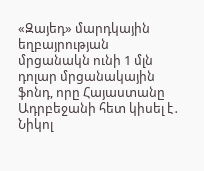«Զայեդ» մարդկային եղբայրության մրցանակն ունի 1 մլն դոլար մրցանակային ֆոնդ, որը Հայաստանը Ադրբեջանի հետ կիսել է․ Նիկոլ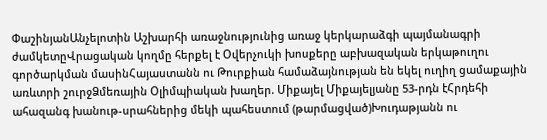ՓաշինյանԱնչելոտին Աշխարհի առաջնությունից առաջ կերկարաձգի պայմանագրի ժամկետըՎրացական կողմը հերքել է Օվերչուկի խոսքերը աբխազական երկաթուղու գործարկման մասինՀայաստանն ու Թուրքիան համաձայնության են եկել ուղիղ ցամաքային առևտրի շուրջՁմեռային Օլիմպիական խաղեր. Միքայել Միքայելյանը 53-րդն էՀրդեհի ահազանգ խանութ-սրահներից մեկի պահեստում (թարմացված)Խուդաթյանն ու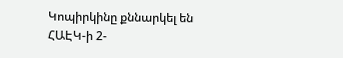Կոպիրկինը քննարկել են ՀԱԷԿ-ի 2-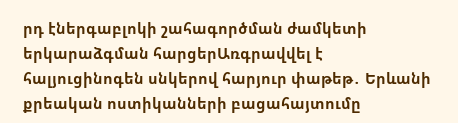րդ էներգաբլոկի շահագործման ժամկետի երկարաձգման հարցերԱռգրավվել է հալյուցինոգեն սնկերով հարյուր փաթեթ․ Երևանի քրեական ոստիկանների բացահայտումը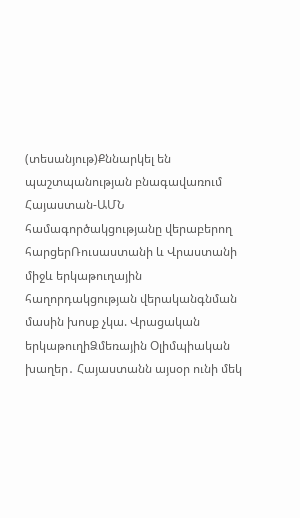(տեսանյութ)Քննարկել են պաշտպանության բնագավառում Հայաստան-ԱՄՆ համագործակցությանը վերաբերող հարցերՌուսաստանի և Վրաստանի միջև երկաթուղային հաղորդակցության վերականգնման մասին խոսք չկա. Վրացական երկաթուղիՁմեռային Օլիմպիական խաղեր․ Հայաստանն այսօր ունի մեկ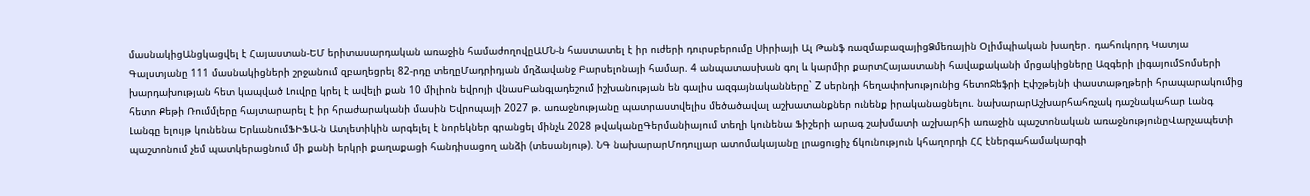մասնակիցԱնցկացվել է Հայաստան-ԵՄ երիտասարդական առաջին համաժողովըԱՄՆ-ն հաստատել է իր ուժերի դուրսբերումը Սիրիայի Ալ Թանֆ ռազմաբազայիցՁմեռային Օլիմպիական խաղեր․ դահուկորդ Կատյա Գալստյանը 111 մասնակիցների շրջանում զբաղեցրել 82-րդը տեղըՄադրիդյան մղձավանջ Բարսելոնայի համար. 4 անպատասխան գոլ և կարմիր քարտՀայաստանի հավաքականի մրցակիցները Ազգերի լիգայումՏոմսերի խարդախության հետ կապված Լուվրը կրել է ավելի քան 10 միլիոն եվրոյի վնասԲանգլադեշում իշխանության են գալիս ազգայնականները` Z սերնդի հեղափոխությունից հետոՋեֆրի Էփշթեյնի փաստաթղթերի հրապարակումից հետո Քեթի Ռումմլերը հայտարարել է իր հրաժարականի մասին Եվրոպայի 2027 թ. առաջնությանը պատրաստվելիս մեծածավալ աշխատանքներ ունենք իրականացնելու. նախարարԱշխարհահռչակ դաշնակահար Լանգ Լանգը ելույթ կունենա ԵրևանումՖԻՖԱ-ն Ատլետիկին արգելել է նորեկներ գրանցել մինչև 2028 թվականըԳերմանիայում տեղի կունենա Ֆիշերի արագ շախմատի աշխարհի առաջին պաշտոնական առաջնությունըՎարչապետի պաշտոնում չեմ պատկերացնում մի քանի երկրի քաղաքացի հանդիսացող անձի (տեսանյութ). ՆԳ նախարարՄոդուլյար ատոմակայանը լրացուցիչ ճկունություն կհաղորդի ՀՀ էներգահամակարգի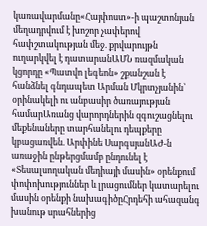կառավարմանը«Հայփոստ»-ի պաշտոնյան մեղադրվում է խոշոր չափերով հափշտակության մեջ. քրվարույթն ուղարկվել է դատարանԱՄՆ ռազմական կցորդը «Պատվո լեգեոն» շքանշան է հանձնել գնդապետ Արման Մկրտչյանին՝ օրինակելի ու անբասիր ծառայության համարԱռանց վարորդներին զգուշացնելու մեքենաները տարհանելու դեպքերը կբացառվեն. Արփինե ՍարգսյանԱԺ-ն առաջին ընթերցմամբ ընդունել է «Տեսալսողական մեդիայի մասին» օրենքում փոփոխություններ և լրացումներ կատարելու մասին օրենքի նախագիծըՀրդեհի ահազանգ խանութ սրահներից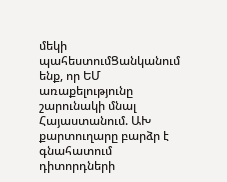մեկի պահեստումՑանկանում ենք, որ ԵՄ առաքելությունը շարունակի մնալ Հայաստանում. ԱԽ քարտուղարը բարձր է գնահատում դիտորդների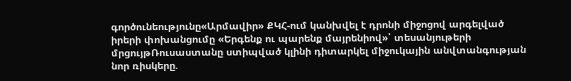գործունեությունը«Արմավիր» ՔԿՀ-ում կանխվել է դրոնի միջոցով արգելված իրերի փոխանցումը «Երգենք ու պարենք մայրենիով»՝ տեսանյութերի մրցույթՌուսաստանը ստիպված կլինի դիտարկել միջուկային անվտանգության նոր ռիսկերը.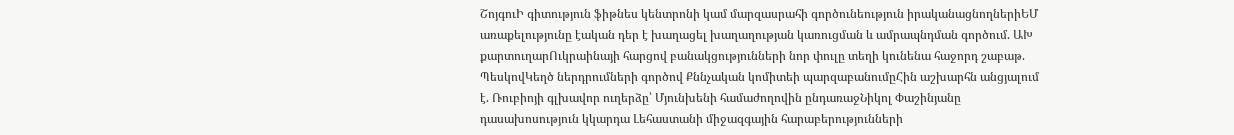ՇոյգուԻ գիտություն ֆիթնես կենտրոնի կամ մարզասրահի գործունեություն իրականացնողներիԵՄ առաքելությունը էական դեր է խաղացել խաղաղության կառուցման և ամրապնդման գործում. ԱԽ քարտուղարՈւկրաինայի հարցով բանակցությունների նոր փուլը տեղի կունենա հաջորդ շաբաթ. ՊեսկովԿեղծ ներդրումների գործով Քննչական կոմիտեի պարզաբանումըՀին աշխարհն անցյալում է. Ռուբիոյի գլխավոր ուղերձը՝ Մյունխենի համաժողովին ընդառաջՆիկոլ Փաշինյանը դասախոսություն կկարդա Լեհաստանի միջազգային հարաբերությունների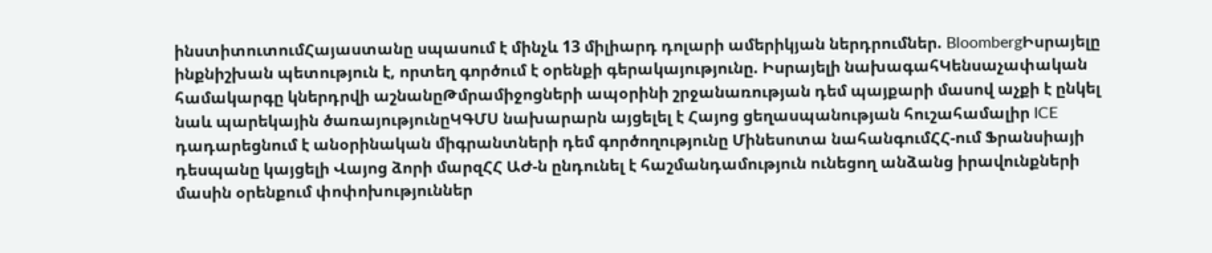ինստիտուտումՀայաստանը սպասում է մինչև 13 միլիարդ դոլարի ամերիկյան ներդրումներ. BloombergԻսրայելը ինքնիշխան պետություն է, որտեղ գործում է օրենքի գերակայությունը. Իսրայելի նախագահԿենսաչափական համակարգը կներդրվի աշնանըԹմրամիջոցների ապօրինի շրջանառության դեմ պայքարի մասով աչքի է ընկել նաև պարեկային ծառայությունըԿԳՄՍ նախարարն այցելել է Հայոց ցեղասպանության հուշահամալիր ICE դադարեցնում է անօրինական միգրանտների դեմ գործողությունը Մինեսոտա նահանգումՀՀ-ում Ֆրանսիայի դեսպանը կայցելի Վայոց ձորի մարզՀՀ ԱԺ-ն ընդունել է հաշմանդամություն ունեցող անձանց իրավունքների մասին օրենքում փոփոխություններ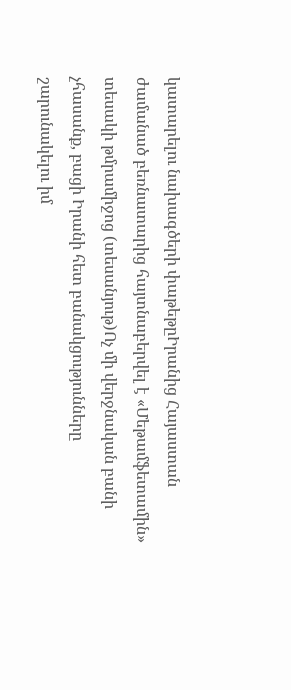կատարելու նախագծերի փաթեթըԻրանից Հայաստան ժամանած բեռնատարից հայտնաբերվել է «Մեթամֆետամին» տեսակի թմրամիջոց (տեսանյութ)Ոչ մի վերջնական բանի չհասանք, բացի Իրանի հետ բանակցությունները շարունակելու իմ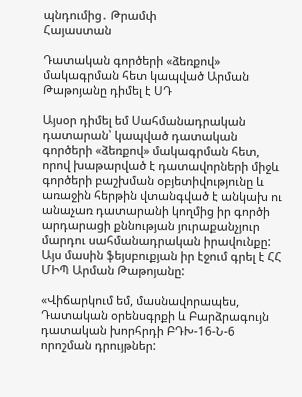պնդումից․ Թրամփ
Հայաստան

Դատական գործերի «ձեռքով» մակագրման հետ կապված Արման Թաթոյանը դիմել է ՍԴ

Այսօր դիմել եմ Սահմանադրական դատարան՝ կապված դատական գործերի «ձեռքով» մակագրման հետ, որով խաթարված է դատավորների միջև գործերի բաշխման օբյետիվությունը և առաջին հերթին վտանգված է անկախ ու անաչառ դատարանի կողմից իր գործի արդարացի քննության յուրաքանչյուր մարդու սահմանադրական իրավունքը: Այս մասին ֆեյսբուքյան իր էջում գրել է ՀՀ ՄԻՊ Արման Թաթոյանը:

«Վիճարկում եմ, մասնավորապես, Դատական օրենսգրքի և Բարձրագույն դատական խորհրդի ԲԴԽ-16-Ն-6 որոշման դրույթներ: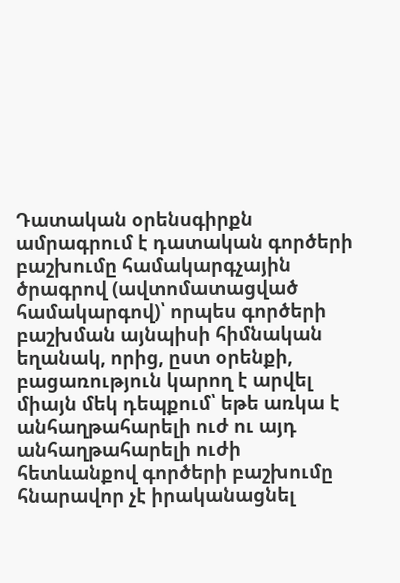Դատական օրենսգիրքն ամրագրում է դատական գործերի բաշխումը համակարգչային ծրագրով (ավտոմատացված համակարգով)՝ որպես գործերի բաշխման այնպիսի հիմնական եղանակ, որից, ըստ օրենքի, բացառություն կարող է արվել միայն մեկ դեպքում՝ եթե առկա է անհաղթահարելի ուժ ու այդ անհաղթահարելի ուժի հետևանքով գործերի բաշխումը հնարավոր չէ իրականացնել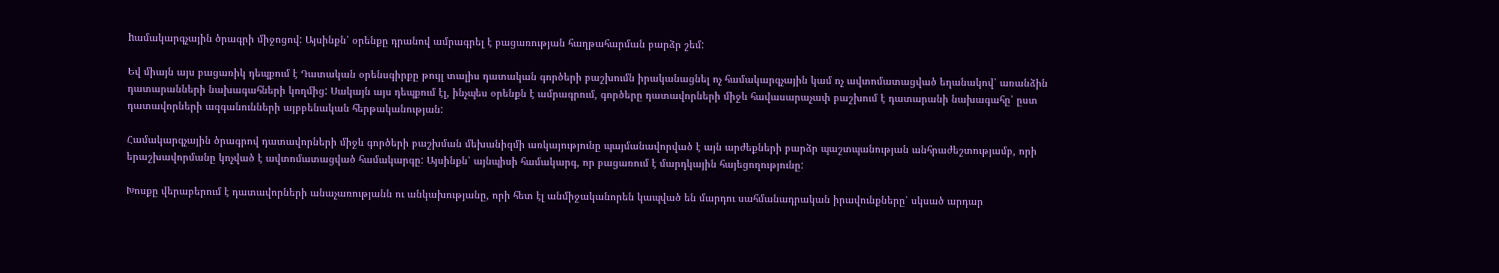hամակարգչային ծրագրի միջոցով: Այսինքն՝ օրենքը դրանով ամրագրել է բացառության հաղթահարման բարձր շեմ:

Եվ միայն այս բացառիկ դեպքում է Դատական օրենսգիրքը թույլ տալիս դատական գործերի բաշխումն իրականացնել ոչ համակարգչային կամ ոչ ավտոմատացված եղանակով՝ առանձին դատարանների նախագահների կողմից: Սակայն այս դեպքում էլ, ինչպես օրենքն է ամրագրում, գործերը դատավորների միջև հավասարաչափ բաշխում է դատարանի նախագահը՝ ըստ դատավորների ազգանունների այբբենական հերթականության:

Համակարգչային ծրագրով դատավորների միջև գործերի բաշխման մեխանիզմի առկայությունը պայմանավորված է այն արժեքների բարձր պաշտպանության անհրաժեշտությամբ, որի երաշխավորմանը կոչված է ավտոմատացված համակարգը: Այսինքն՝ այնպիսի համակարգ, որ բացառում է մարդկային հայեցողությունը:

Խոսքը վերաբերում է դատավորների անաչառությանն ու անկախությանը, որի հետ էլ անմիջականորեն կապված են մարդու սահմանադրական իրավունքները՝ սկսած արդար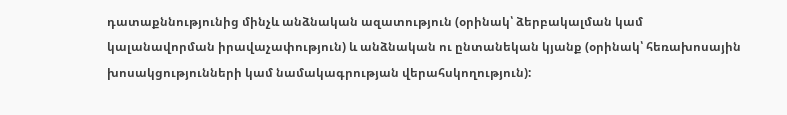դատաքննությունից մինչև անձնական ազատություն (օրինակ՝ ձերբակալման կամ կալանավորման իրավաչափություն) և անձնական ու ընտանեկան կյանք (օրինակ՝ հեռախոսային խոսակցությունների կամ նամակագրության վերահսկողություն):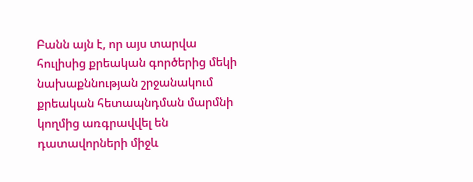Բանն այն է, որ այս տարվա հուլիսից քրեական գործերից մեկի նախաքննության շրջանակում քրեական հետապնդման մարմնի կողմից առգրավվել են դատավորների միջև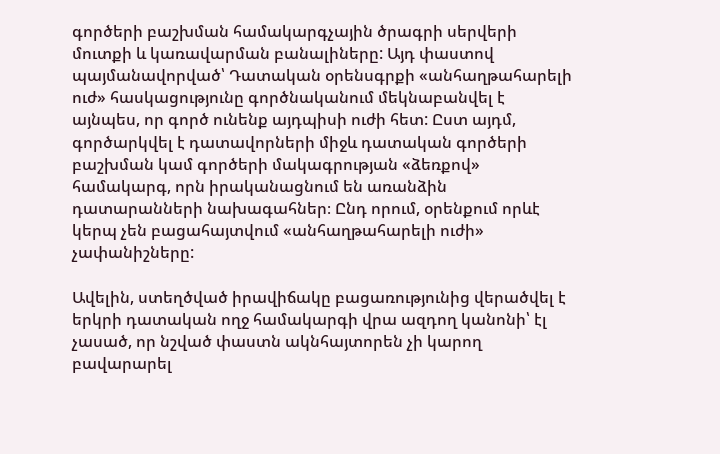գործերի բաշխման համակարգչային ծրագրի սերվերի մուտքի և կառավարման բանալիները: Այդ փաստով պայմանավորված՝ Դատական օրենսգրքի «անհաղթահարելի ուժ» հասկացությունը գործնականում մեկնաբանվել է այնպես, որ գործ ունենք այդպիսի ուժի հետ: Ըստ այդմ, գործարկվել է դատավորների միջև դատական գործերի բաշխման կամ գործերի մակագրության «ձեռքով» համակարգ, որն իրականացնում են առանձին դատարանների նախագահներ։ Ընդ որում, օրենքում որևէ կերպ չեն բացահայտվում «անհաղթահարելի ուժի» չափանիշները:

Ավելին, ստեղծված իրավիճակը բացառությունից վերածվել է երկրի դատական ողջ համակարգի վրա ազդող կանոնի՝ էլ չասած, որ նշված փաստն ակնհայտորեն չի կարող բավարարել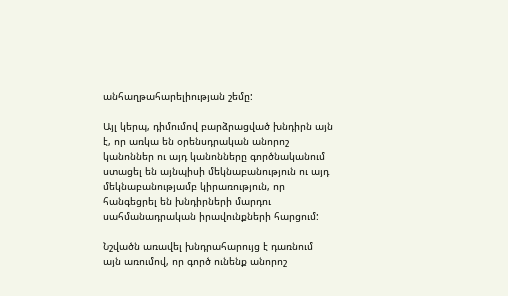անհաղթահարելիության շեմը:

Այլ կերպ, դիմումով բարձրացված խնդիրն այն է, որ առկա են օրենսդրական անորոշ կանոններ ու այդ կանոնները գործնականում ստացել են այնպիսի մեկնաբանություն ու այդ մեկնաբանությամբ կիրառություն, որ հանգեցրել են խնդիրների մարդու սահմանադրական իրավունքների հարցում:

Նշվածն առավել խնդրահարույց է դառնում այն առումով, որ գործ ունենք անորոշ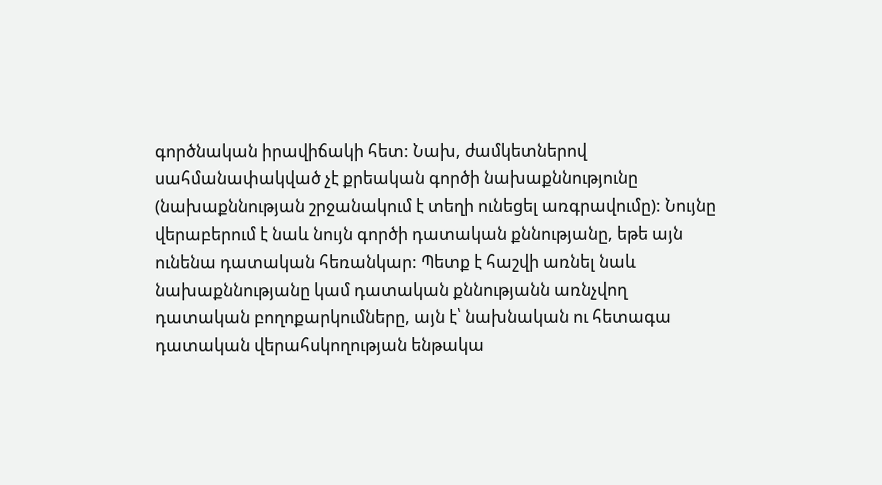գործնական իրավիճակի հետ: Նախ, ժամկետներով սահմանափակված չէ քրեական գործի նախաքննությունը (նախաքննության շրջանակում է տեղի ունեցել առգրավումը): Նույնը վերաբերում է նաև նույն գործի դատական քննությանը, եթե այն ունենա դատական հեռանկար: Պետք է հաշվի առնել նաև նախաքննությանը կամ դատական քննությանն առնչվող դատական բողոքարկումները, այն է՝ նախնական ու հետագա դատական վերահսկողության ենթակա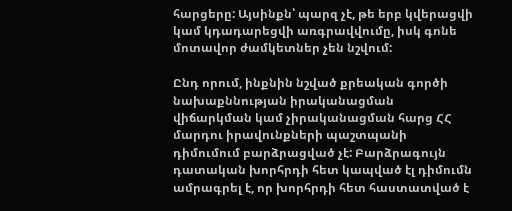հարցերը: Այսինքն՝ պարզ չէ, թե երբ կվերացվի կամ կդադարեցվի առգրավվումը, իսկ գոնե մոտավոր ժամկետներ չեն նշվում:

Ընդ որում, ինքնին նշված քրեական գործի նախաքննության իրականացման վիճարկման կամ չիրականացման հարց ՀՀ մարդու իրավունքների պաշտպանի դիմումում բարձրացված չէ: Բարձրագույն դատական խորհրդի հետ կապված էլ դիմումն ամրագրել է, որ խորհրդի հետ հաստատված է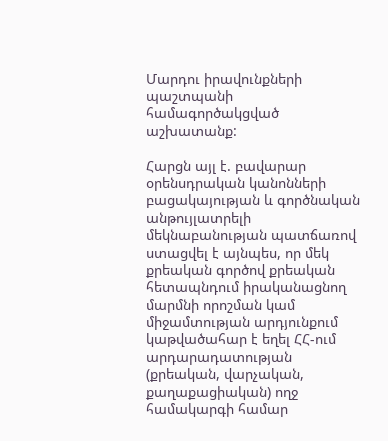Մարդու իրավունքների պաշտպանի համագործակցված աշխատանք:

Հարցն այլ է. բավարար օրենսդրական կանոնների բացակայության և գործնական անթույլատրելի մեկնաբանության պատճառով ստացվել է այնպես, որ մեկ քրեական գործով քրեական հետապնդում իրականացնող մարմնի որոշման կամ միջամտության արդյունքում կաթվածահար է եղել ՀՀ-ում արդարադատության (քրեական, վարչական, քաղաքացիական) ողջ համակարգի համար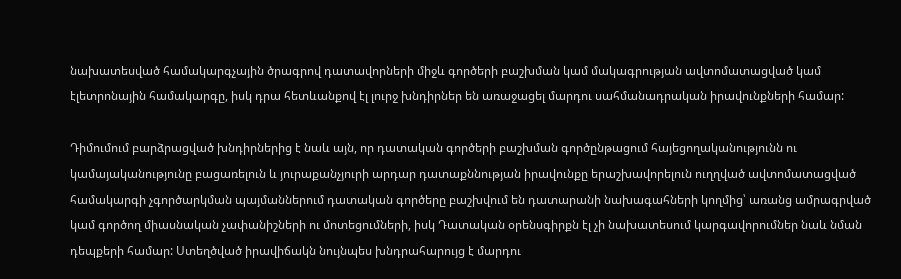նախատեսված համակարգչային ծրագրով դատավորների միջև գործերի բաշխման կամ մակագրության ավտոմատացված կամ էլետրոնային համակարգը, իսկ դրա հետևանքով էլ լուրջ խնդիրներ են առաջացել մարդու սահմանադրական իրավունքների համար:

Դիմումում բարձրացված խնդիրներից է նաև այն, որ դատական գործերի բաշխման գործընթացում հայեցողականությունն ու կամայականությունը բացառելուն և յուրաքանչյուրի արդար դատաքննության իրավունքը երաշխավորելուն ուղղված ավտոմատացված համակարգի չգործարկման պայմաններում դատական գործերը բաշխվում են դատարանի նախագահների կողմից՝ առանց ամրագրված կամ գործող միասնական չափանիշների ու մոտեցումների, իսկ Դատական օրենսգիրքն էլ չի նախատեսում կարգավորումներ նաև նման դեպքերի համար: Ստեղծված իրավիճակն նույնպես խնդրահարույց է մարդու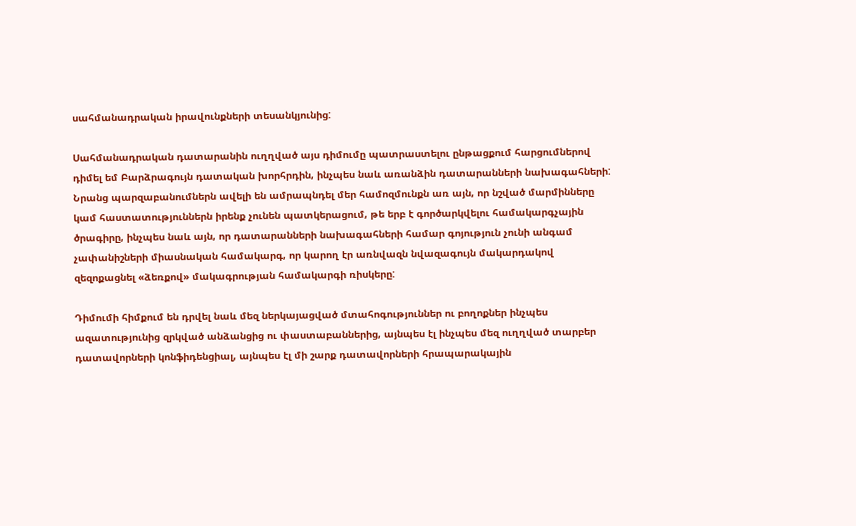սահմանադրական իրավունքների տեսանկյունից:

Սահմանադրական դատարանին ուղղված այս դիմումը պատրաստելու ընթացքում հարցումներով դիմել եմ Բարձրագույն դատական խորհրդին, ինչպես նաև առանձին դատարանների նախագահների: Նրանց պարզաբանումներն ավելի են ամրապնդել մեր համոզմունքն առ այն, որ նշված մարմինները կամ հաստատություններն իրենք չունեն պատկերացում, թե երբ է գործարկվելու համակարգչային ծրագիրը, ինչպես նաև այն, որ դատարանների նախագահների համար գոյություն չունի անգամ չափանիշների միասնական համակարգ, որ կարող էր առնվազն նվազագույն մակարդակով զեզոքացնել «ձեռքով» մակագրության համակարգի ռիսկերը:

Դիմումի հիմքում են դրվել նաև մեզ ներկայացված մտահոգություններ ու բողոքներ ինչպես ազատությունից զրկված անձանցից ու փաստաբաններից, այնպես էլ ինչպես մեզ ուղղված տարբեր դատավորների կոնֆիդենցիալ, այնպես էլ մի շարք դատավորների հրապարակային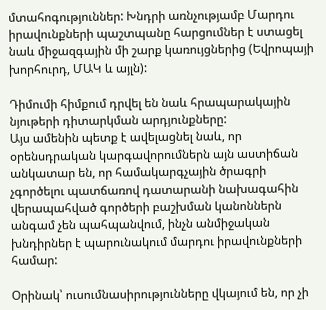մտահոգություններ: Խնդրի առնչությամբ Մարդու իրավունքների պաշտպանը հարցումներ է ստացել նաև միջազգային մի շարք կառույցներից (Եվրոպայի խորհուրդ, ՄԱԿ և այլն):

Դիմումի հիմքում դրվել են նաև հրապարակային նյութերի դիտարկման արդյունքները:
Այս ամենին պետք է ավելացնել նաև, որ օրենսդրական կարգավորումներն այն աստիճան անկատար են, որ համակարգչային ծրագրի չգործելու պատճառով դատարանի նախագահին վերապահված գործերի բաշխման կանոններն անգամ չեն պահպանվում, ինչն անմիջական խնդիրներ է պարունակում մարդու իրավունքների համար:

Օրինակ՝ ուսումնասիրությունները վկայում են, որ չի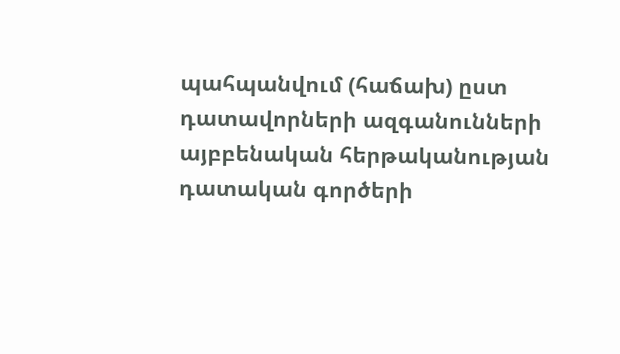պահպանվում (հաճախ) ըստ դատավորների ազգանունների այբբենական հերթականության դատական գործերի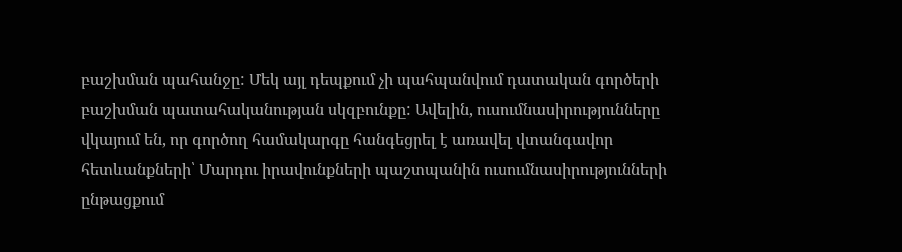բաշխման պահանջը: Մեկ այլ դեպքում չի պահպանվում դատական գործերի բաշխման պատահականության սկզբունքը: Ավելին, ուսումնասիրությունները վկայում են, որ գործող համակարգը հանգեցրել է առավել վտանգավոր հետևանքների՝ Մարդու իրավունքների պաշտպանին ուսումնասիրությունների ընթացքում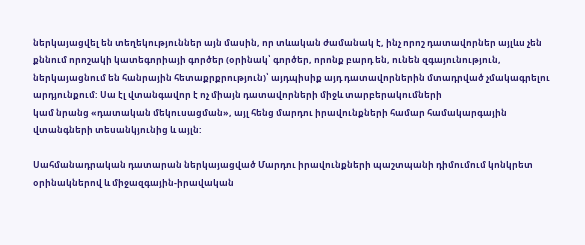ներկայացվել են տեղեկություններ այն մասին, որ տևական ժամանակ է, ինչ որոշ դատավորներ այլևս չեն քննում որոշակի կատեգորիայի գործեր (օրինակ՝ գործեր, որոնք բարդ են, ունեն զգայունություն, ներկայացնում են հանրային հետաքրքրություն)՝ այդպիսիք այդ դատավորներին մտադրված չմակագրելու արդյունքում: Սա էլ վտանգավոր է ոչ միայն դատավորների միջև տարբերակումների
կամ նրանց «դատական մեկուսացման», այլ հենց մարդու իրավունքների համար համակարգային վտանգների տեսանկյունից և այլն:

Սահմանադրական դատարան ներկայացված Մարդու իրավունքների պաշտպանի դիմումում կոնկրետ օրինակներով և միջազգային-իրավական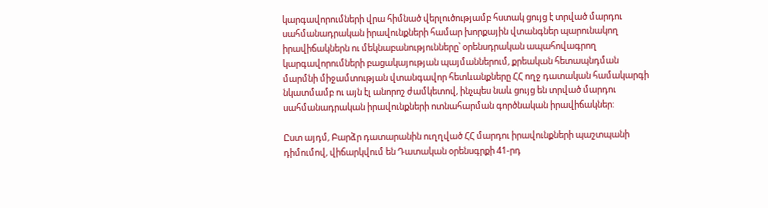կարգավորումների վրա հիմնած վերլուծությամբ հստակ ցույց է տրված մարդու սահմանադրական իրավունքների համար խորքային վտանգներ պարունակող իրավիճակներն ու մեկնաբանությունները՝ օրենսդրական ապահովագրող կարգավորումների բացակայության պայմաններում, քրեական հետապնդման մարմնի միջամտության վտանգավոր հետևանքները ՀՀ ողջ դատական համակարգի նկատմամբ ու այն էլ անորոշ ժամկետով, ինչպես նաև ցույց են տրված մարդու սահմանադրական իրավունքների ոտնահարման գործնական իրավիճակներ:

Ըստ այդմ, Բարձր դատարանին ուղղված ՀՀ մարդու իրավունքների պաշտպանի դիմումով, վիճարկվում են Դատական օրենսգրքի 41-րդ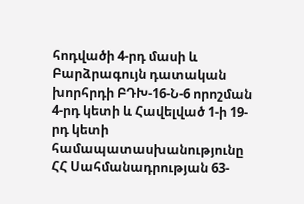հոդվածի 4-րդ մասի և Բարձրագույն դատական խորհրդի ԲԴԽ-16-Ն-6 որոշման 4-րդ կետի և Հավելված 1-ի 19-րդ կետի համապատասխանությունը ՀՀ Սահմանադրության 63-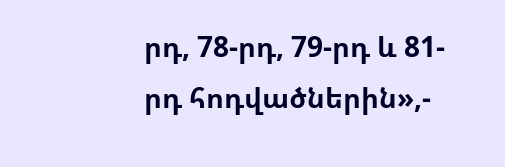րդ, 78-րդ, 79-րդ և 81-րդ հոդվածներին»,-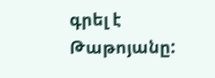գրել է Թաթոյանը: